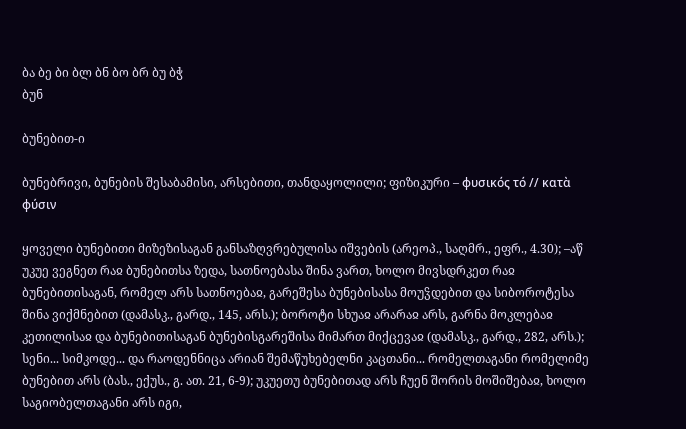ბა ბე ბი ბლ ბნ ბო ბრ ბუ ბჭ
ბუნ

ბუნებით-ი

ბუნებრივი, ბუნების შესაბამისი, არსებითი, თანდაყოლილი; ფიზიკური – φυσικός τό // κατὰ φύσιν

ყოველი ბუნებითი მიზეზისაგან განსაზღვრებულისა იშვების (არეოპ., საღმრ., ეფრ., 4.30); –აწ უკუე ვეგნეთ რაჲ ბუნებითსა ზედა, სათნოებასა შინა ვართ, ხოლო მივსდრკეთ რაჲ ბუნებითისაგან, რომელ არს სათნოებაჲ, გარეშესა ბუნებისასა მოუჴდებით და სიბოროტესა შინა ვიქმნებით (დამასკ., გარდ., 145, არს.); ბოროტი სხუაჲ არარაჲ არს, გარნა მოკლებაჲ კეთილისაჲ და ბუნებითისაგან ბუნებისგარეშისა მიმართ მიქცევაჲ (დამასკ., გარდ., 282, არს.); სენი... სიმკოდე... და რაოდენნიცა არიან შემაწუხებელნი კაცთანი... რომელთაგანი რომელიმე ბუნებით არს (ბას., ექუს., გ. ათ. 21, 6-9); უკუეთუ ბუნებითად არს ჩუენ შორის მოშიშებაჲ, ხოლო საგიობელთაგანი არს იგი,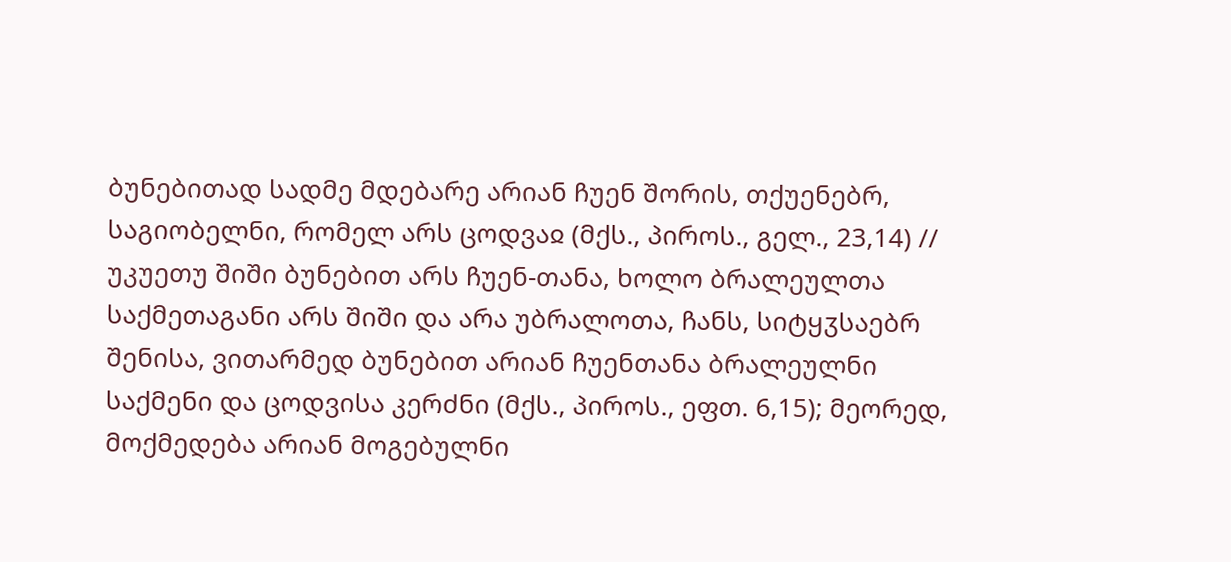ბუნებითად სადმე მდებარე არიან ჩუენ შორის, თქუენებრ, საგიობელნი, რომელ არს ცოდვაჲ (მქს., პიროს., გელ., 23,14) // უკუეთუ შიში ბუნებით არს ჩუენ-თანა, ხოლო ბრალეულთა საქმეთაგანი არს შიში და არა უბრალოთა, ჩანს, სიტყჳსაებრ შენისა, ვითარმედ ბუნებით არიან ჩუენთანა ბრალეულნი საქმენი და ცოდვისა კერძნი (მქს., პიროს., ეფთ. 6,15); მეორედ, მოქმედება არიან მოგებულნი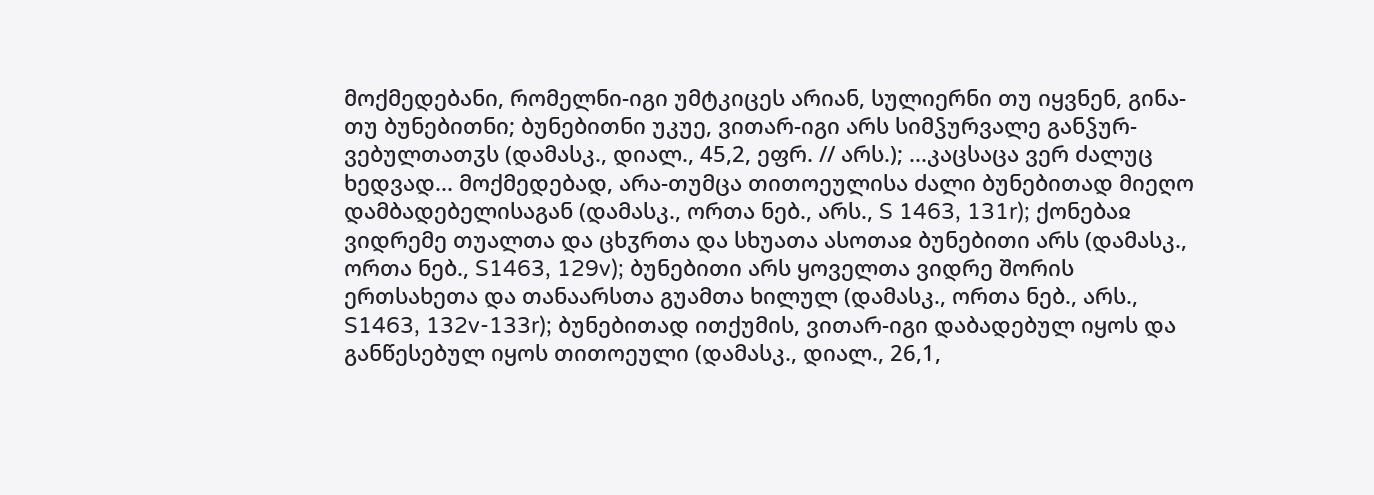მოქმედებანი, რომელნი-იგი უმტკიცეს არიან, სულიერნი თუ იყვნენ, გინა-თუ ბუნებითნი; ბუნებითნი უკუე, ვითარ-იგი არს სიმჴურვალე განჴურ-ვებულთათჳს (დამასკ., დიალ., 45,2, ეფრ. // არს.); ...კაცსაცა ვერ ძალუც ხედვად... მოქმედებად, არა-თუმცა თითოეულისა ძალი ბუნებითად მიეღო დამბადებელისაგან (დამასკ., ორთა ნებ., არს., S 1463, 131r); ქონებაჲ ვიდრემე თუალთა და ცხჳრთა და სხუათა ასოთაჲ ბუნებითი არს (დამასკ., ორთა ნებ., S1463, 129v); ბუნებითი არს ყოველთა ვიდრე შორის ერთსახეთა და თანაარსთა გუამთა ხილულ (დამასკ., ორთა ნებ., არს., S1463, 132v-133r); ბუნებითად ითქუმის, ვითარ-იგი დაბადებულ იყოს და განწესებულ იყოს თითოეული (დამასკ., დიალ., 26,1,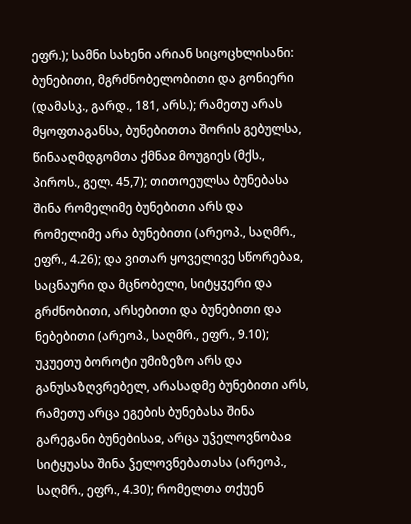ეფრ.); სამნი სახენი არიან სიცოცხლისანი: ბუნებითი, მგრძნობელობითი და გონიერი (დამასკ., გარდ., 181, არს.); რამეთუ არას მყოფთაგანსა, ბუნებითთა შორის გებულსა, წინააღმდგომთა ქმნაჲ მოუგიეს (მქს., პიროს., გელ. 45,7); თითოეულსა ბუნებასა შინა რომელიმე ბუნებითი არს და რომელიმე არა ბუნებითი (არეოპ., საღმრ., ეფრ., 4.26); და ვითარ ყოველივე სწორებაჲ, საცნაური და მცნობელი, სიტყჳერი და გრძნობითი, არსებითი და ბუნებითი და ნებებითი (არეოპ., საღმრ., ეფრ., 9.10); უკუეთუ ბოროტი უმიზეზო არს და განუსაზღვრებელ, არასადმე ბუნებითი არს, რამეთუ არცა ეგების ბუნებასა შინა გარეგანი ბუნებისაჲ, არცა უჴელოვნობაჲ სიტყუასა შინა ჴელოვნებათასა (არეოპ., საღმრ., ეფრ., 4.30); რომელთა თქუენ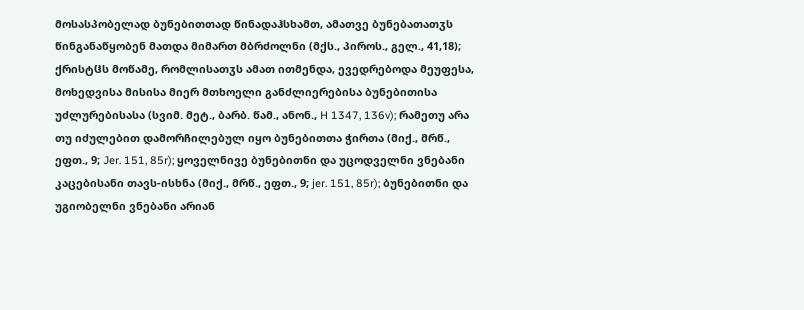მოსასპობელად ბუნებითთად წინადაჰსხამთ, ამათვე ბუნებათათჳს წინგანაწყობენ მათდა მიმართ მბრძოლნი (მქს., პიროს., გელ., 41,18); ქრისტჱს მოწამე, რომლისათჳს ამათ ითმენდა, ევედრებოდა მეუფესა, მოხედვისა მისისა მიერ მთხოელი განძლიერებისა ბუნებითისა უძლურებისასა (სვიმ. მეტ., ბარბ. წამ., ანონ., H 1347, 136v); რამეთუ არა თუ იძულებით დამორჩილებულ იყო ბუნებითთა ჭირთა (მიქ., მრწ., ეფთ., 9; Jer. 151, 85r); ყოველნივე ბუნებითნი და უცოდველნი ვნებანი კაცებისანი თავს-ისხნა (მიქ., მრწ., ეფთ., 9; jer. 151, 85r); ბუნებითნი და უგიობელნი ვნებანი არიან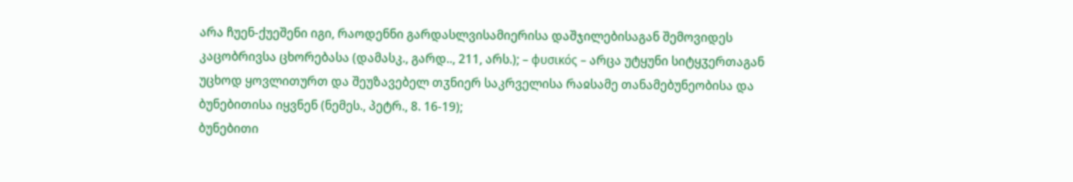არა ჩუენ-ქუეშენი იგი, რაოდენნი გარდასლვისამიერისა დაშჯილებისაგან შემოვიდეს კაცობრივსა ცხორებასა (დამასკ., გარდ.., 211, არს.); – φυσικός – არცა უტყუნი სიტყჳერთაგან უცხოდ ყოვლითურთ და შეუზავებელ თჳნიერ საკრველისა რაჲსამე თანამებუნეობისა და ბუნებითისა იყვნენ (ნემეს., პეტრ., 8. 16-19);
ბუნებითი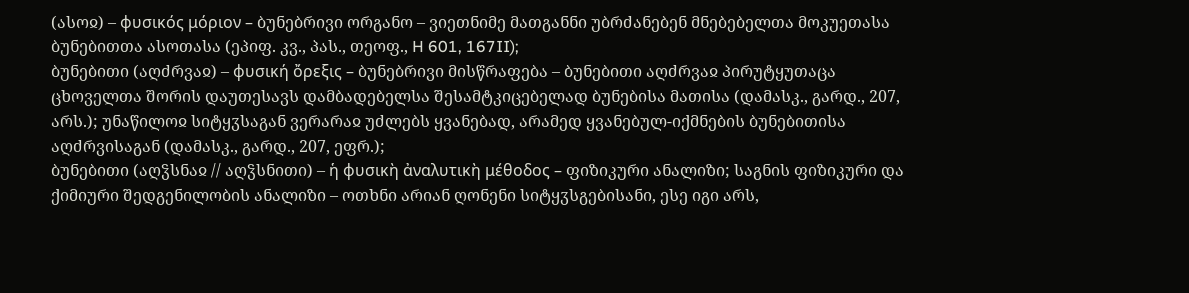(ასოჲ) – φυσικός μόριον – ბუნებრივი ორგანო – ვიეთნიმე მათგანნი უბრძანებენ მნებებელთა მოკუეთასა ბუნებითთა ასოთასა (ეპიფ. კვ., პას., თეოფ., H 601, 167II);
ბუნებითი (აღძრვაჲ) – φυσική ὄρεξις – ბუნებრივი მისწრაფება – ბუნებითი აღძრვაჲ პირუტყუთაცა ცხოველთა შორის დაუთესავს დამბადებელსა შესამტკიცებელად ბუნებისა მათისა (დამასკ., გარდ., 207, არს.); უნაწილოჲ სიტყჳსაგან ვერარაჲ უძლებს ყვანებად, არამედ ყვანებულ-იქმნების ბუნებითისა აღძრვისაგან (დამასკ., გარდ., 207, ეფრ.);
ბუნებითი (აღჴსნაჲ // აღჴსნითი) – ἡ φυσικὴ ἀναλυτικὴ μέθοδος – ფიზიკური ანალიზი; საგნის ფიზიკური და ქიმიური შედგენილობის ანალიზი – ოთხნი არიან ღონენი სიტყჳსგებისანი, ესე იგი არს,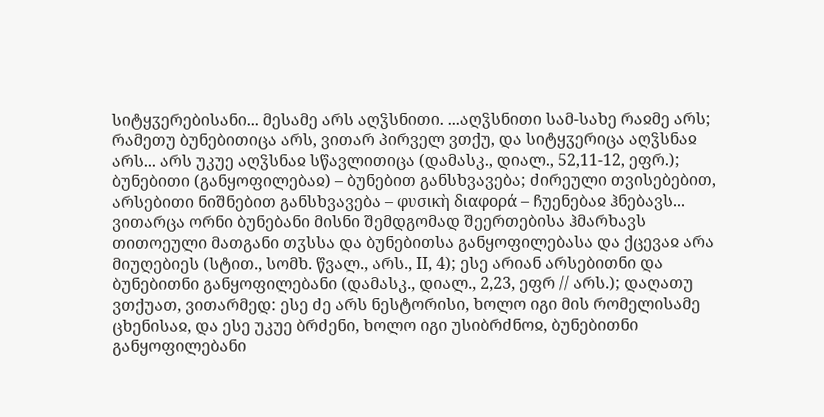სიტყჳერებისანი... მესამე არს აღჴსნითი. ...აღჴსნითი სამ-სახე რაჲმე არს; რამეთუ ბუნებითიცა არს, ვითარ პირველ ვთქუ, და სიტყჳერიცა აღჴსნაჲ არს... არს უკუე აღჴსნაჲ სწავლითიცა (დამასკ., დიალ., 52,11-12, ეფრ.);
ბუნებითი (განყოფილებაჲ) – ბუნებით განსხვავება; ძირეული თვისებებით, არსებითი ნიშნებით განსხვავება – φυσικὴ διαφορά – ჩუენებაჲ ჰნებავს... ვითარცა ორნი ბუნებანი მისნი შემდგომად შეერთებისა ჰმარხავს თითოეული მათგანი თჳსსა და ბუნებითსა განყოფილებასა და ქცევაჲ არა მიუღებიეს (სტით., სომხ. წვალ., არს., II, 4); ესე არიან არსებითნი და ბუნებითნი განყოფილებანი (დამასკ., დიალ., 2,23, ეფრ // არს.); დაღათუ ვთქუათ, ვითარმედ: ესე ძე არს ნესტორისი, ხოლო იგი მის რომელისამე ცხენისაჲ, და ესე უკუე ბრძენი, ხოლო იგი უსიბრძნოჲ, ბუნებითნი განყოფილებანი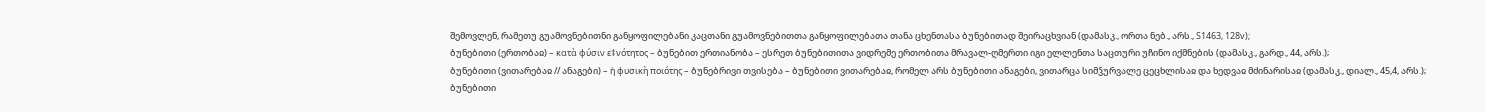შემოვლენ, რამეთუ გუამოვნებითნი განყოფილებანი კაცთანი გუამოვნებითთა განყოფილებათა თანა ცხენთასა ბუნებითად შეირაცხვიან (დამასკ., ორთა ნებ., არს., S1463, 128v);
ბუნებითი (ერთობაჲ) – κατὰ φύσιν ε‡νότητος – ბუნებით ერთიანობა – ესრეთ ბუნებითითა ვიდრემე ერთობითა მრავალ-ღმერთი იგი ელლენთა საცთური უჩინო იქმნების (დამასკ., გარდ., 44, არს.);
ბუნებითი (ვითარებაჲ // ანაგები) – ἡ φυσικὴ ποιότης – ბუნებრივი თვისება – ბუნებითი ვითარებაჲ, რომელ არს ბუნებითი ანაგები, ვითარცა სიმჴურვალე ცეცხლისაჲ და ხედვაჲ მძინარისაჲ (დამასკ., დიალ., 45,4, არს.);
ბუნებითი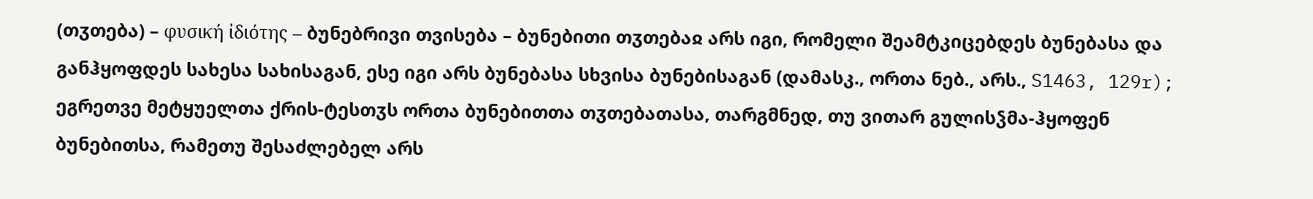(თჳთება) – φυσική ἰδιότης – ბუნებრივი თვისება – ბუნებითი თჳთებაჲ არს იგი, რომელი შეამტკიცებდეს ბუნებასა და განჰყოფდეს სახესა სახისაგან, ესე იგი არს ბუნებასა სხვისა ბუნებისაგან (დამასკ., ორთა ნებ., არს., S1463, 129r); ეგრეთვე მეტყუელთა ქრის-ტესთჳს ორთა ბუნებითთა თჳთებათასა, თარგმნედ, თუ ვითარ გულისჴმა-ჰყოფენ ბუნებითსა, რამეთუ შესაძლებელ არს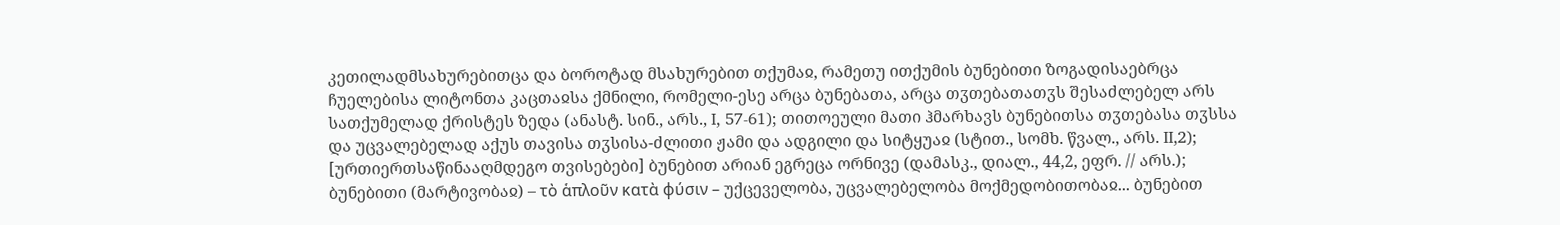კეთილადმსახურებითცა და ბოროტად მსახურებით თქუმაჲ, რამეთუ ითქუმის ბუნებითი ზოგადისაებრცა ჩუელებისა ლიტონთა კაცთაჲსა ქმნილი, რომელი-ესე არცა ბუნებათა, არცა თჳთებათათჳს შესაძლებელ არს სათქუმელად ქრისტეს ზედა (ანასტ. სინ., არს., I, 57-61); თითოეული მათი ჰმარხავს ბუნებითსა თჳთებასა თჳსსა და უცვალებელად აქუს თავისა თჳსისა-ძლითი ჟამი და ადგილი და სიტყუაჲ (სტით., სომხ. წვალ., არს. II,2); [ურთიერთსაწინააღმდეგო თვისებები] ბუნებით არიან ეგრეცა ორნივე (დამასკ., დიალ., 44,2, ეფრ. // არს.);
ბუნებითი (მარტივობაჲ) – τὸ ἁπλοῦν κατὰ φύσιν – უქცეველობა, უცვალებელობა მოქმედობითობაჲ... ბუნებით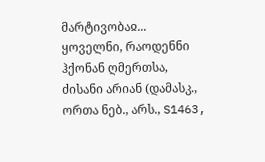მარტივობაჲ... ყოველნი, რაოდენნი ჰქონან ღმერთსა, ძისანი არიან (დამასკ., ორთა ნებ., არს., S1463,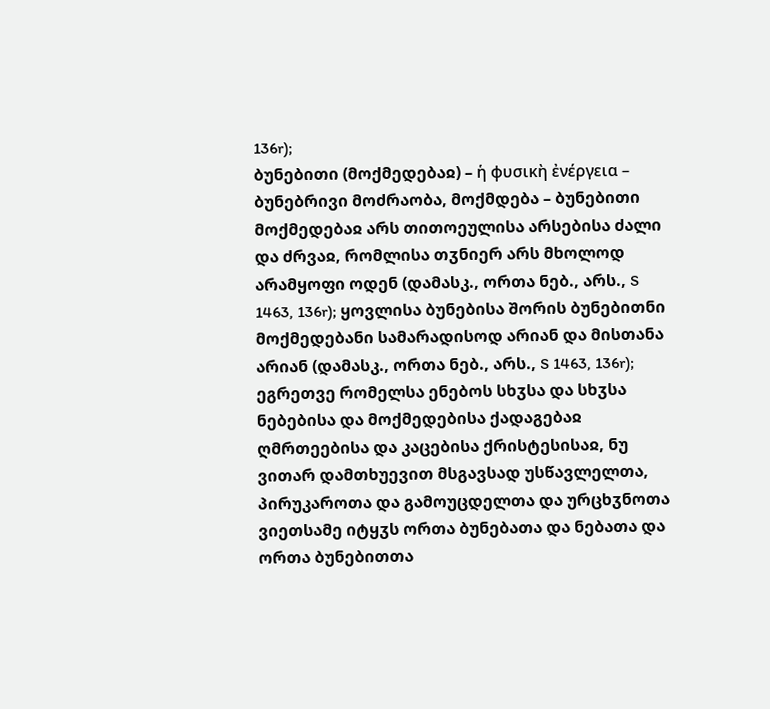136r);
ბუნებითი (მოქმედებაჲ) – ἡ φυσικὴ ἐνέργεια – ბუნებრივი მოძრაობა, მოქმდება – ბუნებითი მოქმედებაჲ არს თითოეულისა არსებისა ძალი და ძრვაჲ, რომლისა თჳნიერ არს მხოლოდ არამყოფი ოდენ (დამასკ., ორთა ნებ., არს., S 1463, 136r); ყოვლისა ბუნებისა შორის ბუნებითნი მოქმედებანი სამარადისოდ არიან და მისთანა არიან (დამასკ., ორთა ნებ., არს., S 1463, 136r); ეგრეთვე რომელსა ენებოს სხჳსა და სხჳსა ნებებისა და მოქმედებისა ქადაგებაჲ ღმრთეებისა და კაცებისა ქრისტესისაჲ, ნუ ვითარ დამთხუევით მსგავსად უსწავლელთა, პირუკაროთა და გამოუცდელთა და ურცხჳნოთა ვიეთსამე იტყჳს ორთა ბუნებათა და ნებათა და ორთა ბუნებითთა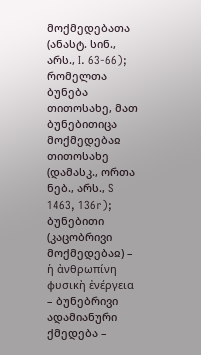მოქმედებათა (ანასტ. სინ., არს., I. 63-66); რომელთა ბუნება თითოსახე, მათ ბუნებითიცა მოქმედებაჲ თითოსახე (დამასკ., ორთა ნებ., არს., S 1463, 136r);
ბუნებითი (კაცობრივი მოქმედებაჲ) – ἡ ἀνθρωπίνη φυσικὴ ἐνέργεια – ბუნებრივი ადამიანური ქმედება –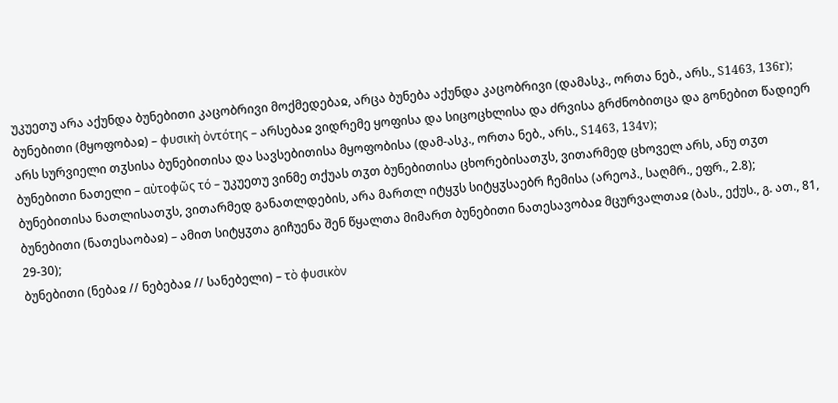უკუეთუ არა აქუნდა ბუნებითი კაცობრივი მოქმედებაჲ, არცა ბუნება აქუნდა კაცობრივი (დამასკ., ორთა ნებ., არს., S1463, 136r);
ბუნებითი (მყოფობაჲ) – φυσικὴ ὀντότης – არსებაჲ ვიდრემე ყოფისა და სიცოცხლისა და ძრვისა გრძნობითცა და გონებით წადიერ არს სურვიელი თჳსისა ბუნებითისა და სავსებითისა მყოფობისა (დამ-ასკ., ორთა ნებ., არს., S1463, 134v);
ბუნებითი ნათელი – αὐτοφῶς τό – უკუეთუ ვინმე თქუას თჳთ ბუნებითისა ცხორებისათჳს, ვითარმედ ცხოველ არს, ანუ თჳთ ბუნებითისა ნათლისათჳს, ვითარმედ განათლდების, არა მართლ იტყჳს სიტყჳსაებრ ჩემისა (არეოპ., საღმრ., ეფრ., 2.8);
ბუნებითი (ნათესაობაჲ) – ამით სიტყჳთა გიჩუენა შენ წყალთა მიმართ ბუნებითი ნათესავობაჲ მცურვალთაჲ (ბას., ექუს., გ. ათ., 81, 29-30);
ბუნებითი (ნებაჲ // ნებებაჲ // სანებელი) – τὸ φυσικὸν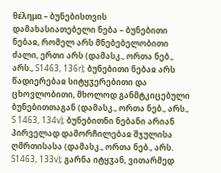θέλημα – ბუნებისთვის დამახასიათებელი ნება – ბუნებითი ნებაჲ, რომელ არს მნებებელობითი ძალი, ერთი არს (დამასკ., ორთა ნებ., არს., S1463, 136r); ბუნებითი ნებაჲ არს წადიერებაჲ სიტყჳერებითი და ცხოვლობითი, მხოლოდ განმტკიცებული ბუნებითთაგან (დამასკ., ორთა ნებ., არს., S 1463, 134v); ბუნებითნი ნებანი არიან პირველად დამორჩილებაჲ შჯულისა ღმრთისასა (დამასკ., ორთა ნებ., არს. S1463, 133v); გარნა იტყჳან, ვითარმედ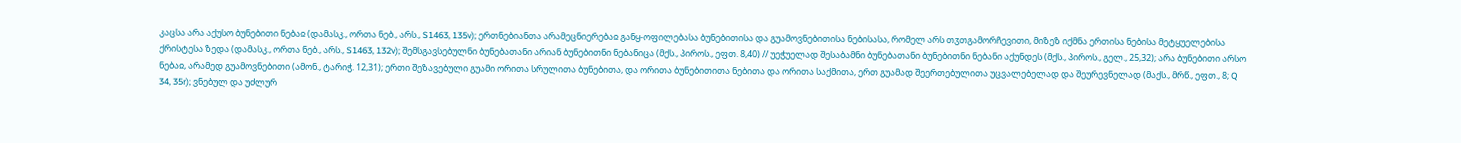კაცსა არა აქუსო ბუნებითი ნებაჲ (დამასკ., ორთა ნებ., არს., S1463, 135v); ერთნებიანთა არამეცნიერებაჲ განყ-ოფილებასა ბუნებითისა და გუამოვნებითისა ნებისასა, რომელ არს თჳთგამორჩევითი, მიზეზ იქმნა ერთისა ნებისა მეტყუელებისა ქრისტესა ზედა (დამასკ., ორთა ნებ., არს., S1463, 132v); შემსგავსებულნი ბუნებათანი არიან ბუნებითნი ნებანიცა (მქს., პიროს., ეფთ. 8,40) // უეჭუელად შესაბამნი ბუნებათანი ბუნებითნი ნებანი აქუნდეს (მქს., პიროს., გელ., 25,32); არა ბუნებითი არსო ნებაჲ, არამედ გუამოვნებითი (ამონ., ტარიჭ. 12,31); ერთი შეზავებული გუამი ორითა სრულითა ბუნებითა, და ორითა ბუნებითითა ნებითა და ორითა საქმითა, ერთ გუამად შეერთებულითა უცვალებელად და შეურევნელად (მაქს., მრწ., ეფთ., 8; Q 34, 35r); ვნებულ და უძლურ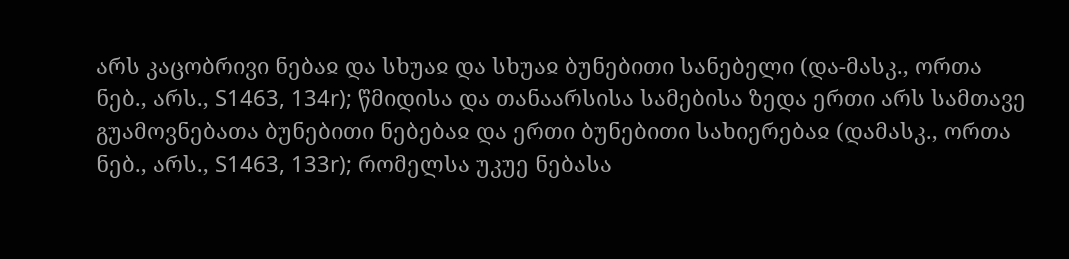არს კაცობრივი ნებაჲ და სხუაჲ და სხუაჲ ბუნებითი სანებელი (და-მასკ., ორთა ნებ., არს., S1463, 134r); წმიდისა და თანაარსისა სამებისა ზედა ერთი არს სამთავე გუამოვნებათა ბუნებითი ნებებაჲ და ერთი ბუნებითი სახიერებაჲ (დამასკ., ორთა ნებ., არს., S1463, 133r); რომელსა უკუე ნებასა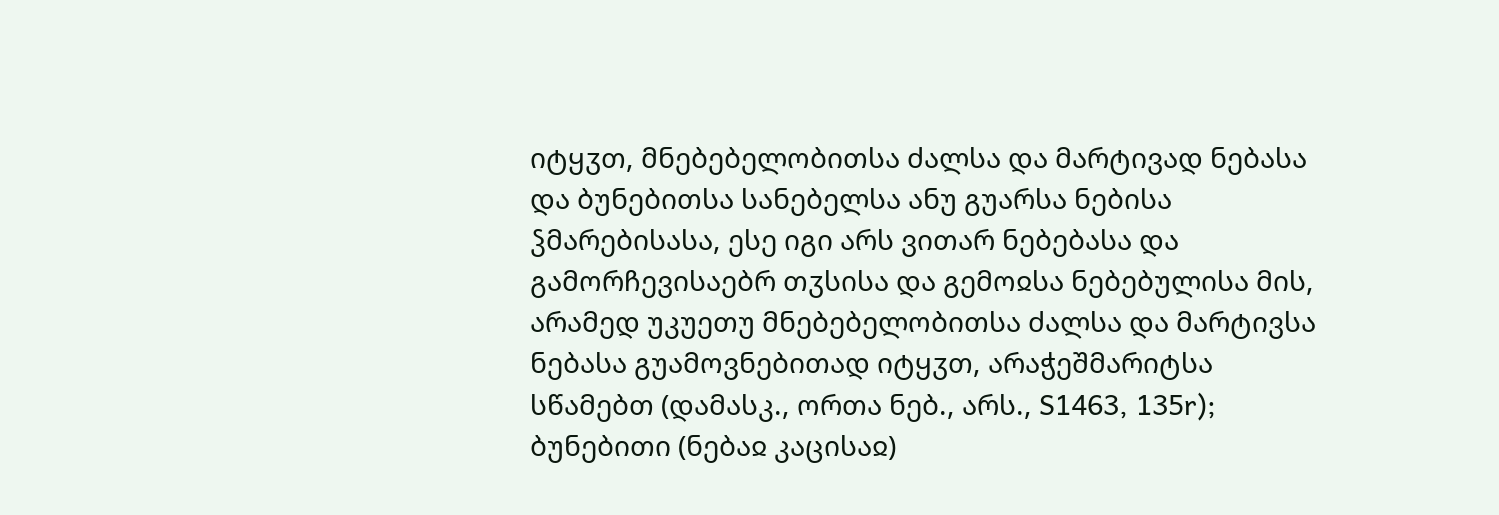იტყჳთ, მნებებელობითსა ძალსა და მარტივად ნებასა და ბუნებითსა სანებელსა ანუ გუარსა ნებისა ჴმარებისასა, ესე იგი არს ვითარ ნებებასა და გამორჩევისაებრ თჳსისა და გემოჲსა ნებებულისა მის, არამედ უკუეთუ მნებებელობითსა ძალსა და მარტივსა ნებასა გუამოვნებითად იტყჳთ, არაჭეშმარიტსა სწამებთ (დამასკ., ორთა ნებ., არს., S1463, 135r);
ბუნებითი (ნებაჲ კაცისაჲ)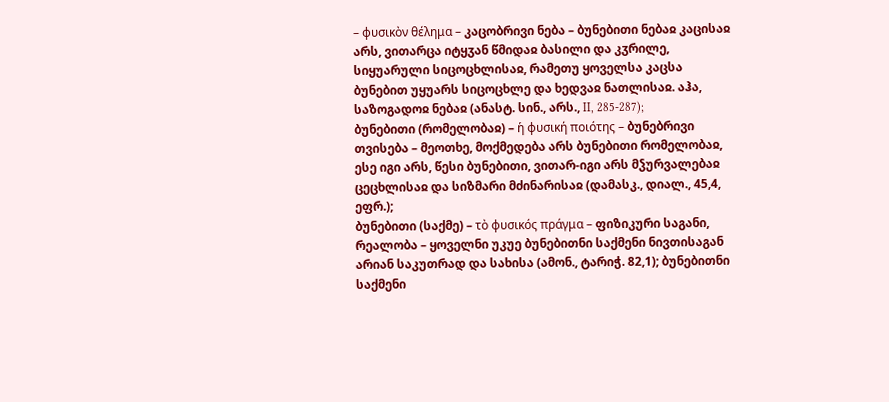– φυσικὸν θέλημα – კაცობრივი ნება – ბუნებითი ნებაჲ კაცისაჲ არს, ვითარცა იტყჳან წმიდაჲ ბასილი და კჳრილე, სიყუარული სიცოცხლისაჲ, რამეთუ ყოველსა კაცსა ბუნებით უყუარს სიცოცხლე და ხედვაჲ ნათლისაჲ. აჰა, საზოგადოჲ ნებაჲ (ანასტ. სინ., არს., II, 285-287);
ბუნებითი (რომელობაჲ) – ἡ φυσική ποιότης – ბუნებრივი თვისება – მეოთხე, მოქმედება არს ბუნებითი რომელობაჲ, ესე იგი არს, წესი ბუნებითი, ვითარ-იგი არს მჴურვალებაჲ ცეცხლისაჲ და სიზმარი მძინარისაჲ (დამასკ., დიალ., 45,4, ეფრ.);
ბუნებითი (საქმე) – τὸ φυσικός πράγμα – ფიზიკური საგანი, რეალობა – ყოველნი უკუე ბუნებითნი საქმენი ნივთისაგან არიან საკუთრად და სახისა (ამონ., ტარიჭ. 82,1); ბუნებითნი საქმენი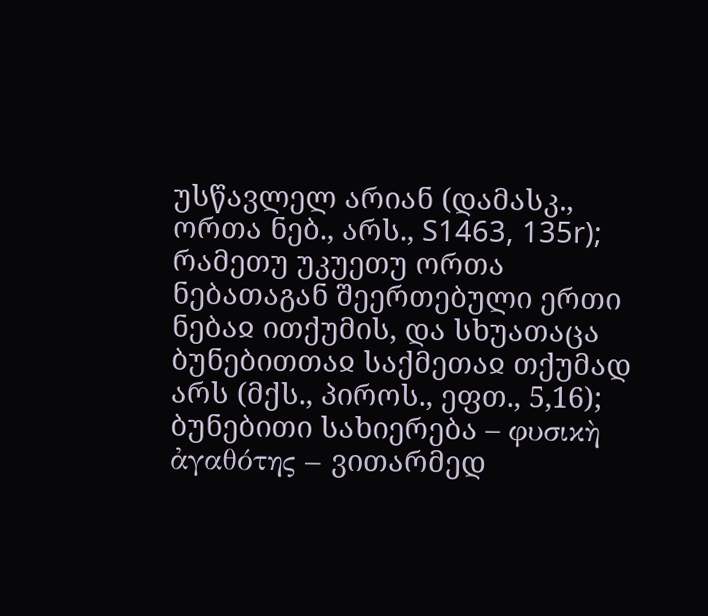უსწავლელ არიან (დამასკ., ორთა ნებ., არს., S1463, 135r); რამეთუ უკუეთუ ორთა ნებათაგან შეერთებული ერთი ნებაჲ ითქუმის, და სხუათაცა ბუნებითთაჲ საქმეთაჲ თქუმად არს (მქს., პიროს., ეფთ., 5,16);
ბუნებითი სახიერება – φυσικὴ ἀγαθότης – ვითარმედ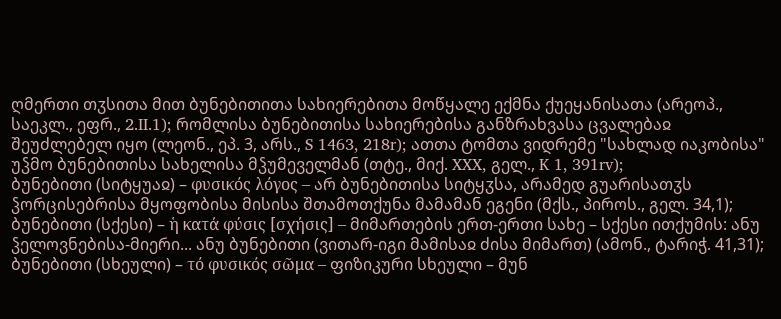ღმერთი თჳსითა მით ბუნებითითა სახიერებითა მოწყალე ექმნა ქუეყანისათა (არეოპ., საეკლ., ეფრ., 2.II.1); რომლისა ბუნებითისა სახიერებისა განზრახვასა ცვალებაჲ შეუძლებელ იყო (ლეონ., ეპ. 3, არს., S 1463, 218r); ათთა ტომთა ვიდრემე "სახლად იაკობისა" უჴმო ბუნებითისა სახელისა მჴუმეველმან (თტე., მიქ. XXX, გელ., K 1, 391rv);
ბუნებითი (სიტყუაჲ) – φυσικός λόγος – არ ბუნებითისა სიტყჳსა, არამედ გუარისათჳს ჴორცისებრისა მყოფობისა მისისა შთამოთქუნა მამამან ეგენი (მქს., პიროს., გელ. 34,1);
ბუნებითი (სქესი) – ἡ κατά φύσις [σχήσις] – მიმართების ერთ-ერთი სახე – სქესი ითქუმის: ანუ ჴელოვნებისა-მიერი... ანუ ბუნებითი (ვითარ-იგი მამისაჲ ძისა მიმართ) (ამონ., ტარიჭ. 41,31);
ბუნებითი (სხეული) – τό φυσικός σῶμα – ფიზიკური სხეული – მუნ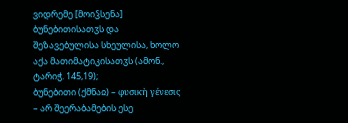ვიდრემე [მოიჴსენა] ბუნებითისათჳს და შეზავებულისა სხეულისა, ხოლო აქა მათიმატიკისათჳს (ამონ., ტარიჭ. 145,19);
ბუნებითი (ქმნაჲ) – φυσικὴ γένεσις – არ შეერაბამების ესე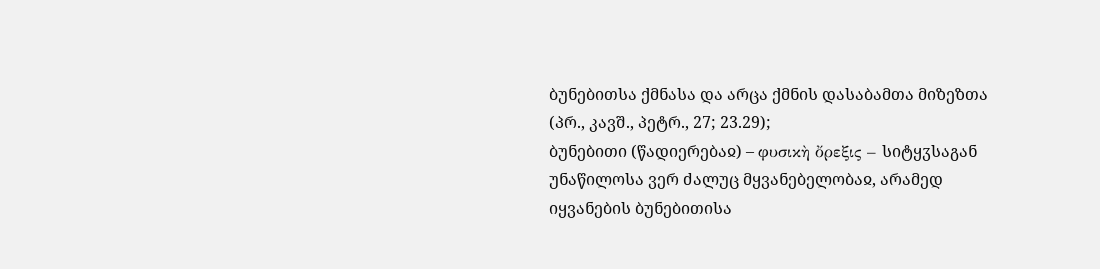ბუნებითსა ქმნასა და არცა ქმნის დასაბამთა მიზეზთა (პრ., კავშ., პეტრ., 27; 23.29);
ბუნებითი (წადიერებაჲ) – φυσικὴ ὄρεξις – სიტყჳსაგან უნაწილოსა ვერ ძალუც მყვანებელობაჲ, არამედ იყვანების ბუნებითისა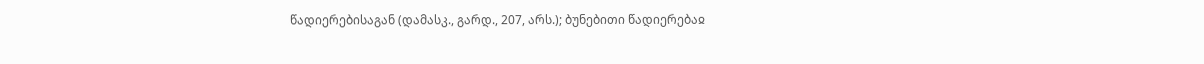წადიერებისაგან (დამასკ., გარდ., 207, არს.); ბუნებითი წადიერებაჲ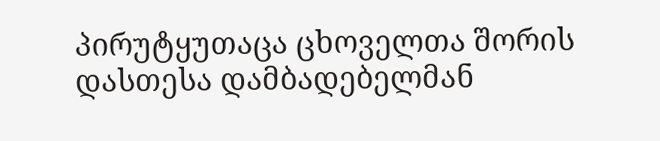პირუტყუთაცა ცხოველთა შორის დასთესა დამბადებელმან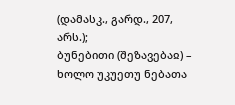(დამასკ., გარდ., 207, არს.);
ბუნებითი (შეზავებაჲ) – ხოლო უკუეთუ ნებათა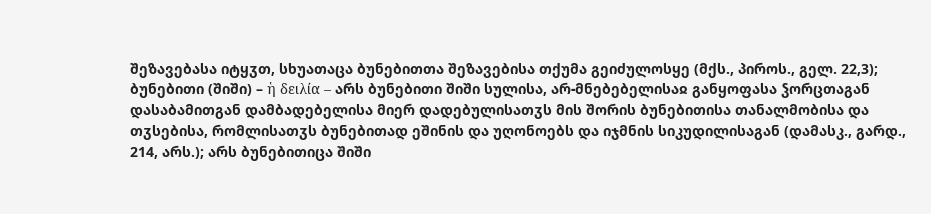შეზავებასა იტყჳთ, სხუათაცა ბუნებითთა შეზავებისა თქუმა გეიძულოსყე (მქს., პიროს., გელ. 22,3);
ბუნებითი (შიში) – ἡ δειλία – არს ბუნებითი შიში სულისა, არ-მნებებელისაჲ განყოფასა ჴორცთაგან დასაბამითგან დამბადებელისა მიერ დადებულისათჳს მის შორის ბუნებითისა თანალმობისა და თჳსებისა, რომლისათჳს ბუნებითად ეშინის და უღონოებს და იჯმნის სიკუდილისაგან (დამასკ., გარდ., 214, არს.); არს ბუნებითიცა შიში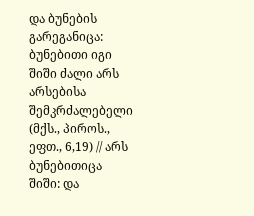და ბუნების გარეგანიცა: ბუნებითი იგი შიში ძალი არს არსებისა შემკრძალებელი (მქს., პიროს., ეფთ., 6,19) // არს ბუნებითიცა შიში: და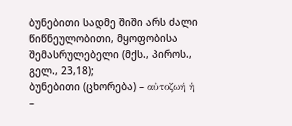ბუნებითი სადმე შიში არს ძალი წიწნეულობითი, მყოფობისა შემასრულებელი (მქს., პიროს., გელ., 23,18);
ბუნებითი (ცხორება) – αὐτοζωή ἡ –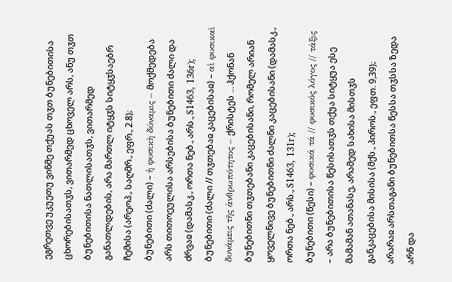ეგრეთვე უკუეთუ ვინმე თქუას თჳთ ბუნებითისა ცხორებისათჳს, ვითარმედ ცხოველ არს, ანუ თჳთ ბუნებითისა ნათლისათჳს, ვითარმედ განათლდების, არა მართლ იტყჳს სიტყჳსაებრ ჩემისა (არეოპ., საღმრ., ეფრ., 2.8);
ბუნებითი (ძალი) – ἡ φυσικὴ δύναμις – მოქმედება არს თითოეულისა არსებისა ბუნებითი ძალი და ძრვაჲ (დამასკ., ორთა ნებ., არს., S1463, 136r);
ბუნებითი (ძალი // თჳთებაჲ კაცებისაჲ) – αἱ φυσικαὶ δυνάμεις τῆς ἀνθρωπότητος – ქრისტეს ... ჰქონან ბუნებითნი თჳთებანი კაცებისანი, რომელ არიან ყოველნივე ბუნებითნი ძალნი კაცებისანი (დამასკ., ორთა ნებ., არს., S1463, 131r);
ბუნებითი (წესი) – φυσικά τά // φυσικός λόγος // τάξις – არა ბუნებითისა წესისათჳს თქუა სიტყუა ესე მამამან ათანასე, არამედ სახისა მისთჳს განკაცებისა მისისა (მქს., პიროს., ეფთ. 9,39); არარაჲ არსთაგანი ბუნებითსა წესსა თჳსსა ზედა არნ და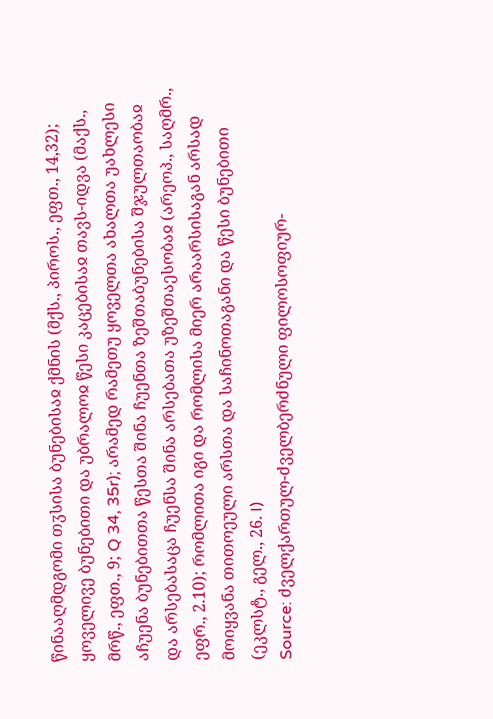წინააღმდგომი თჳსისა ბუნებისაჲ ქმნის (მქს., პიროს., ეფთ., 14,32); ყოველივე ბუნებითი და უბრალოჲ წესი კაცებისაჲ თავს-იდვა (მაქს., მრწ., ეფთ., 9; Q 34, 35r); არამედ რამეთუ ყოველთა ახალთა უახლესი აჩუენა ბუნებითთა წესთა შინა ჩუენთა ზეშთაბუნებისა შჯულთაობაჲ და არსებასაცა ჩუენსა შინა არსებათა უზეშთაესობაჲ (არეოპ., საღმრ., ეფრ., 2.10); რომლითა იგი და რომლისა მიერ არაარსისაგან არსად მოიყვანა თითოეული არსთა და საჩინოთაგანი და წესი ბუნებითი (ეკლსტ., გელ., 26. I)
Source: ძველქართულ-ძველბერძნული ფილოსოფიურ-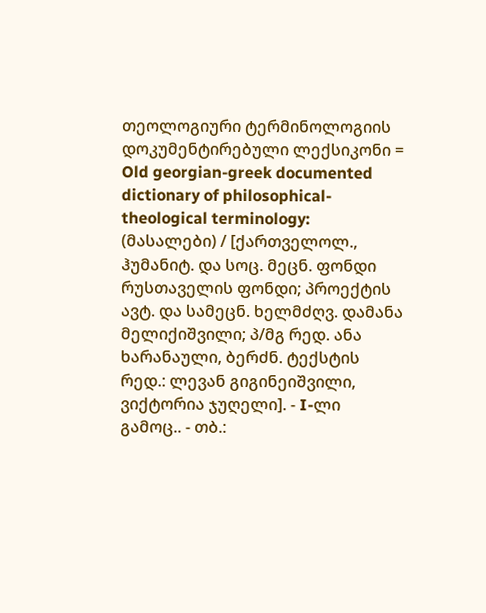თეოლოგიური ტერმინოლოგიის დოკუმენტირებული ლექსიკონი = Old georgian-greek documented dictionary of philosophical-theological terminology: (მასალები) / [ქართველოლ., ჰუმანიტ. და სოც. მეცნ. ფონდი რუსთაველის ფონდი; პროექტის ავტ. და სამეცნ. ხელმძღვ. დამანა მელიქიშვილი; პ/მგ რედ. ანა ხარანაული, ბერძნ. ტექსტის რედ.: ლევან გიგინეიშვილი, ვიქტორია ჯუღელი]. - I-ლი გამოც.. - თბ.: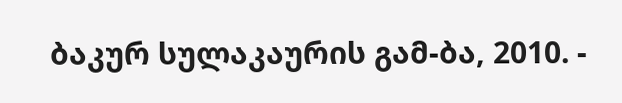ბაკურ სულაკაურის გამ-ბა, 2010. -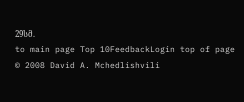29სმ.
to main page Top 10FeedbackLogin top of page
© 2008 David A. Mchedlishvili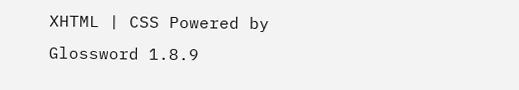XHTML | CSS Powered by Glossword 1.8.9